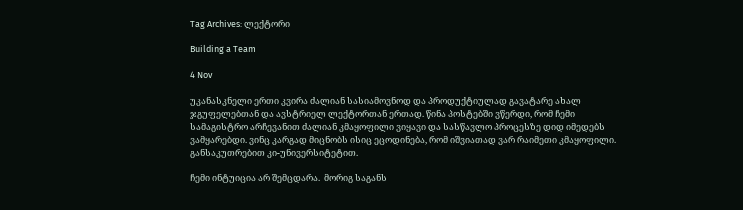Tag Archives: ლექტორი

Building a Team

4 Nov

უკანასკნელი ერთი კვირა ძალიან სასიამოვნოდ და პროდუქტიულად გავატარე ახალ  ჯგუფელებთან და ავსტრიელ ლექტორთან ერთად. წინა პოსტებში ვწერდი, რომ ჩემი სამაგისტრო არჩევანით ძალიან კმაყოფილი ვიყავი და სასწავლო პროცესზე დიდ იმედებს ვამყარებდი. ვინც კარგად მიცნობს ისიც ეცოდინება, რომ იშვიათად ვარ რაიმეთი კმაყოფილი. განსაკუთრებით კი-უნივერსიტეტით.

ჩემი ინტუიცია არ შემცდარა.  მორიგ საგანს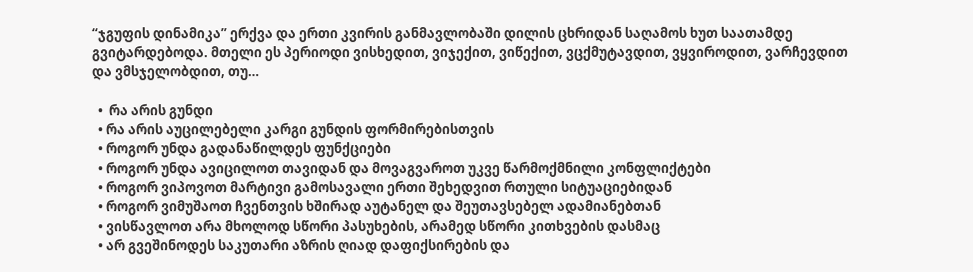“ჯგუფის დინამიკა” ერქვა და ერთი კვირის განმავლობაში დილის ცხრიდან საღამოს ხუთ საათამდე გვიტარდებოდა. მთელი ეს პერიოდი ვისხედით, ვიჯექით, ვიწექით, ვცქმუტავდით, ვყვიროდით, ვარჩევდით და ვმსჯელობდით, თუ…

  •  რა არის გუნდი
  • რა არის აუცილებელი კარგი გუნდის ფორმირებისთვის
  • როგორ უნდა გადანაწილდეს ფუნქციები
  • როგორ უნდა ავიცილოთ თავიდან და მოვაგვაროთ უკვე წარმოქმნილი კონფლიქტები
  • როგორ ვიპოვოთ მარტივი გამოსავალი ერთი შეხედვით რთული სიტუაციებიდან
  • როგორ ვიმუშაოთ ჩვენთვის ხშირად აუტანელ და შეუთავსებელ ადამიანებთან
  • ვისწავლოთ არა მხოლოდ სწორი პასუხების, არამედ სწორი კითხვების დასმაც
  • არ გვეშინოდეს საკუთარი აზრის ღიად დაფიქსირების და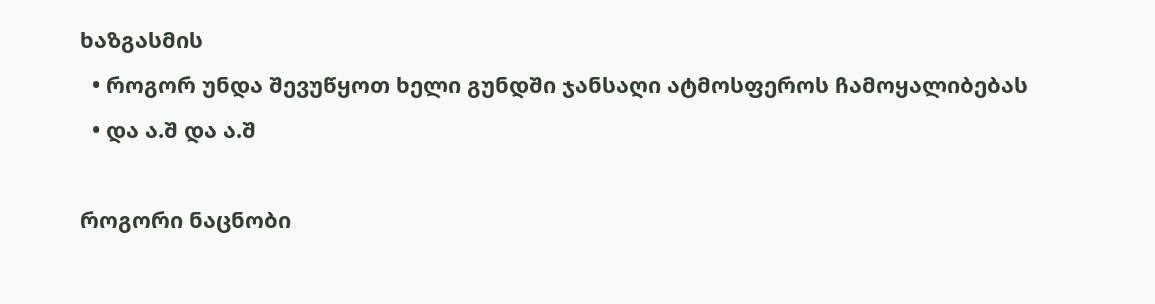ხაზგასმის
  • როგორ უნდა შევუწყოთ ხელი გუნდში ჯანსაღი ატმოსფეროს ჩამოყალიბებას
  • და ა.შ და ა.შ

როგორი ნაცნობი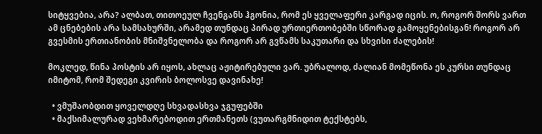სიტყვებია, არა? ალბათ, თითოეულ ჩვენგანს ჰგონია, რომ ეს ყველაფერი კარგად იცის. ო, როგორ შორს ვართ ამ ცნებების არა სამსახურში, არამედ თუნდაც პირად ურთიერთობებში სწორად გამოყენებისგან! როგორ არ გვესმის ერთიანობის მნიშვნელობა და როგორ არ გვწამს საკუთარი და სხვისი ძალების!

მოკლედ, წინა პოსტის არ იყოს, ახლაც აჟიტირებული ვარ. უბრალოდ, ძალიან მომეწონა ეს კურსი თუნდაც იმიტომ, რომ შედეგი კვირის ბოლოსვე დავინახე!

  • ვმუშაობდით ყოველდღე სხვადასხვა ჯგუფებში
  • მაქსიმალურად ვეხმარებოდით ერთმანეთს (ვუთარგმნიდით ტექსტებს,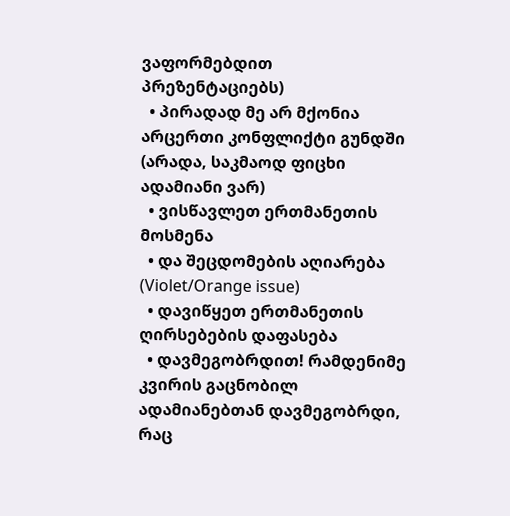ვაფორმებდით პრეზენტაციებს)
  • პირადად მე არ მქონია არცერთი კონფლიქტი გუნდში (არადა, საკმაოდ ფიცხი ადამიანი ვარ)
  • ვისწავლეთ ერთმანეთის მოსმენა
  • და შეცდომების აღიარება (Violet/Orange issue)
  • დავიწყეთ ერთმანეთის ღირსებების დაფასება
  • დავმეგობრდით! რამდენიმე კვირის გაცნობილ ადამიანებთან დავმეგობრდი, რაც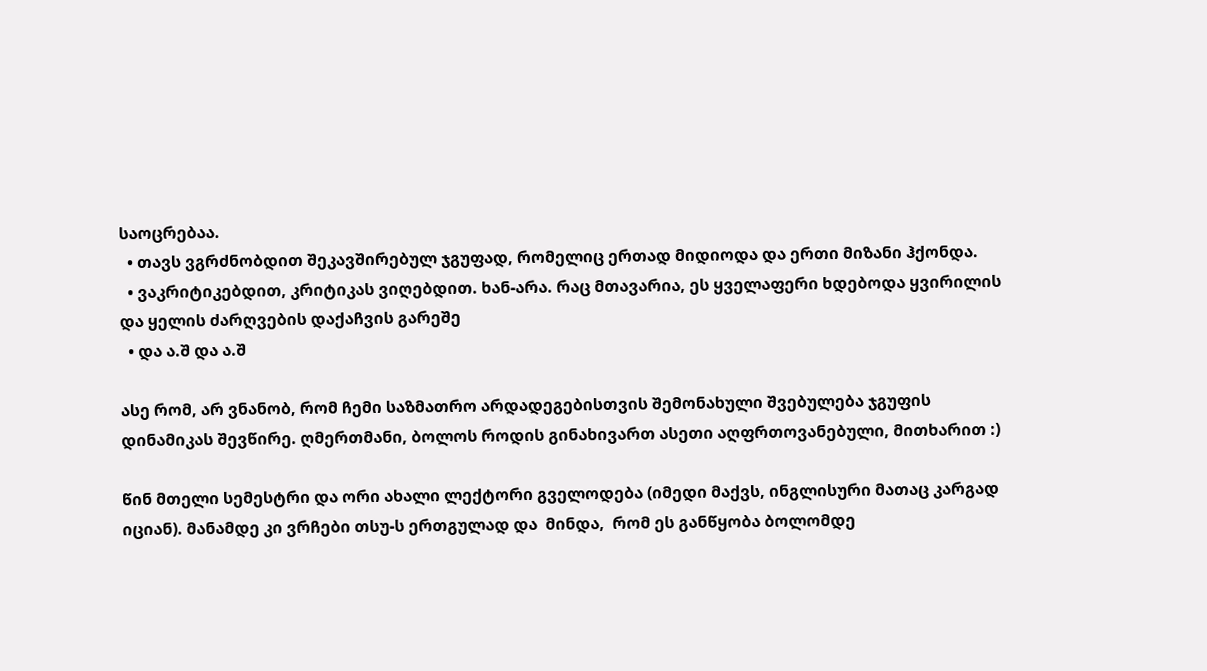საოცრებაა.
  • თავს ვგრძნობდით შეკავშირებულ ჯგუფად, რომელიც ერთად მიდიოდა და ერთი მიზანი ჰქონდა.
  • ვაკრიტიკებდით, კრიტიკას ვიღებდით. ხან-არა. რაც მთავარია, ეს ყველაფერი ხდებოდა ყვირილის და ყელის ძარღვების დაქაჩვის გარეშე
  • და ა.შ და ა.შ

ასე რომ, არ ვნანობ, რომ ჩემი საზმათრო არდადეგებისთვის შემონახული შვებულება ჯგუფის დინამიკას შევწირე. ღმერთმანი, ბოლოს როდის გინახივართ ასეთი აღფრთოვანებული, მითხარით :)

წინ მთელი სემესტრი და ორი ახალი ლექტორი გველოდება (იმედი მაქვს, ინგლისური მათაც კარგად იციან). მანამდე კი ვრჩები თსუ-ს ერთგულად და  მინდა,  რომ ეს განწყობა ბოლომდე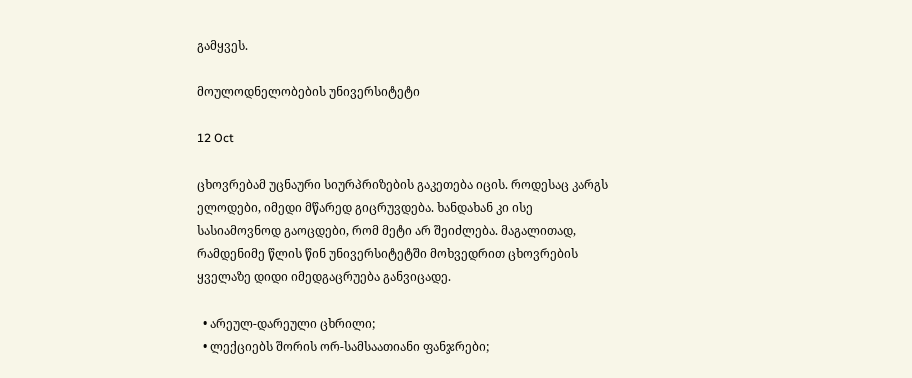გამყვეს.

მოულოდნელობების უნივერსიტეტი

12 Oct

ცხოვრებამ უცნაური სიურპრიზების გაკეთება იცის. როდესაც კარგს ელოდები, იმედი მწარედ გიცრუვდება. ხანდახან კი ისე სასიამოვნოდ გაოცდები, რომ მეტი არ შეიძლება. მაგალითად, რამდენიმე წლის წინ უნივერსიტეტში მოხვედრით ცხოვრების ყველაზე დიდი იმედგაცრუება განვიცადე.

  • არეულ-დარეული ცხრილი;
  • ლექციებს შორის ორ-სამსაათიანი ფანჯრები;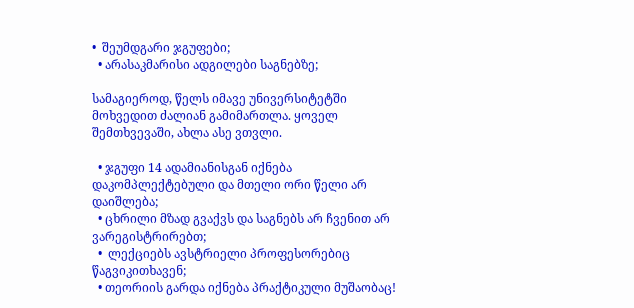•  შეუმდგარი ჯგუფები;
  • არასაკმარისი ადგილები საგნებზე;

სამაგიეროდ, წელს იმავე უნივერსიტეტში მოხვედით ძალიან გამიმართლა. ყოველ შემთხვევაში, ახლა ასე ვთვლი.

  • ჯგუფი 14 ადამიანისგან იქნება დაკომპლექტებული და მთელი ორი წელი არ დაიშლება;
  • ცხრილი მზად გვაქვს და საგნებს არ ჩვენით არ ვარეგისტრირებთ;
  •  ლექციებს ავსტრიელი პროფესორებიც წაგვიკითხავენ;
  • თეორიის გარდა იქნება პრაქტიკული მუშაობაც!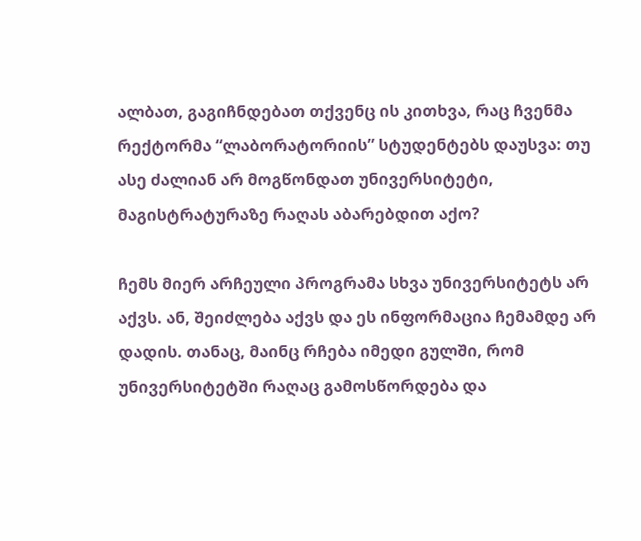ალბათ, გაგიჩნდებათ თქვენც ის კითხვა, რაც ჩვენმა რექტორმა “ლაბორატორიის” სტუდენტებს დაუსვა: თუ ასე ძალიან არ მოგწონდათ უნივერსიტეტი, მაგისტრატურაზე რაღას აბარებდით აქო?

ჩემს მიერ არჩეული პროგრამა სხვა უნივერსიტეტს არ აქვს. ან, შეიძლება აქვს და ეს ინფორმაცია ჩემამდე არ დადის. თანაც, მაინც რჩება იმედი გულში, რომ უნივერსიტეტში რაღაც გამოსწორდება და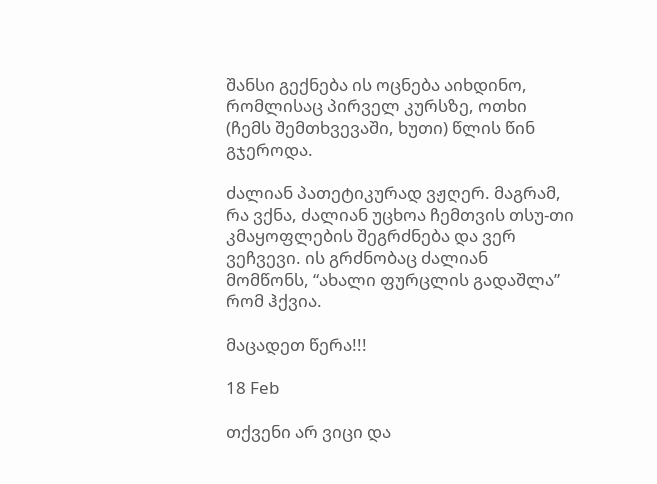შანსი გექნება ის ოცნება აიხდინო, რომლისაც პირველ კურსზე, ოთხი (ჩემს შემთხვევაში, ხუთი) წლის წინ გჯეროდა.

ძალიან პათეტიკურად ვჟღერ. მაგრამ, რა ვქნა, ძალიან უცხოა ჩემთვის თსუ-თი კმაყოფლების შეგრძნება და ვერ ვეჩვევი. ის გრძნობაც ძალიან მომწონს, “ახალი ფურცლის გადაშლა” რომ ჰქვია.

მაცადეთ წერა!!!

18 Feb

თქვენი არ ვიცი და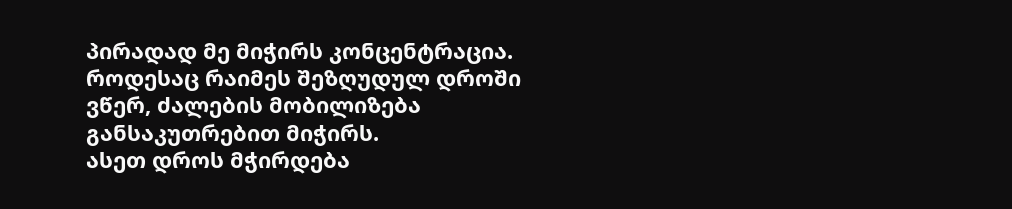პირადად მე მიჭირს კონცენტრაცია. როდესაც რაიმეს შეზღუდულ დროში ვწერ, ძალების მობილიზება განსაკუთრებით მიჭირს.
ასეთ დროს მჭირდება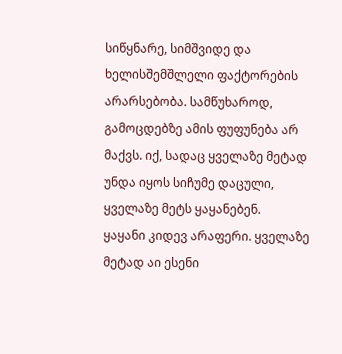სიწყნარე, სიმშვიდე და ხელისშემშლელი ფაქტორების არარსებობა. სამწუხაროდ, გამოცდებზე ამის ფუფუნება არ მაქვს. იქ, სადაც ყველაზე მეტად უნდა იყოს სიჩუმე დაცული, ყველაზე მეტს ყაყანებენ.
ყაყანი კიდევ არაფერი. ყველაზე მეტად აი ესენი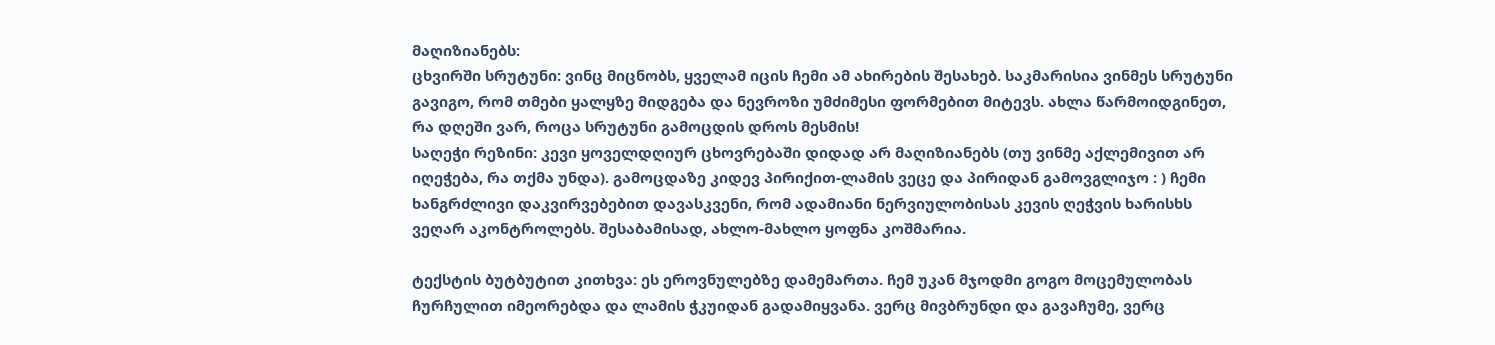მაღიზიანებს:
ცხვირში სრუტუნი: ვინც მიცნობს, ყველამ იცის ჩემი ამ ახირების შესახებ. საკმარისია ვინმეს სრუტუნი გავიგო, რომ თმები ყალყზე მიდგება და ნევროზი უმძიმესი ფორმებით მიტევს. ახლა წარმოიდგინეთ, რა დღეში ვარ, როცა სრუტუნი გამოცდის დროს მესმის!
საღეჭი რეზინი: კევი ყოველდღიურ ცხოვრებაში დიდად არ მაღიზიანებს (თუ ვინმე აქლემივით არ იღეჭება, რა თქმა უნდა). გამოცდაზე კიდევ პირიქით-ლამის ვეცე და პირიდან გამოვგლიჯო : ) ჩემი ხანგრძლივი დაკვირვებებით დავასკვენი, რომ ადამიანი ნერვიულობისას კევის ღეჭვის ხარისხს ვეღარ აკონტროლებს. შესაბამისად, ახლო-მახლო ყოფნა კოშმარია.

ტექსტის ბუტბუტით კითხვა: ეს ეროვნულებზე დამემართა. ჩემ უკან მჯოდმი გოგო მოცემულობას ჩურჩულით იმეორებდა და ლამის ჭკუიდან გადამიყვანა. ვერც მივბრუნდი და გავაჩუმე, ვერც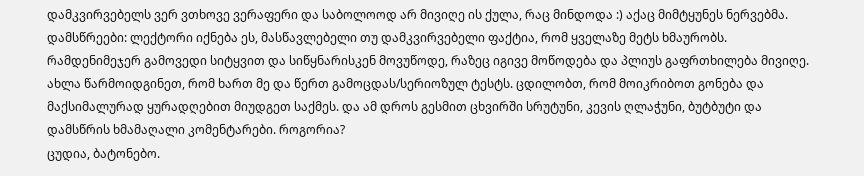დამკვირვებელს ვერ ვთხოვე ვერაფერი და საბოლოოდ არ მივიღე ის ქულა, რაც მინდოდა :) აქაც მიმტყუნეს ნერვებმა.
დამსწრეები: ლექტორი იქნება ეს, მასწავლებელი თუ დამკვირვებელი ფაქტია, რომ ყველაზე მეტს ხმაურობს. რამდენიმეჯერ გამოვედი სიტყვით და სიწყნარისკენ მოვუწოდე, რაზეც იგივე მოწოდება და პლიუს გაფრთხილება მივიღე.
ახლა წარმოიდგინეთ, რომ ხართ მე და წერთ გამოცდას/სერიოზულ ტესტს. ცდილობთ, რომ მოიკრიბოთ გონება და მაქსიმალურად ყურადღებით მიუდგეთ საქმეს. და ამ დროს გესმით ცხვირში სრუტუნი, კევის ღლაჭუნი, ბუტბუტი და დამსწრის ხმამაღალი კომენტარები. როგორია?
ცუდია, ბატონებო.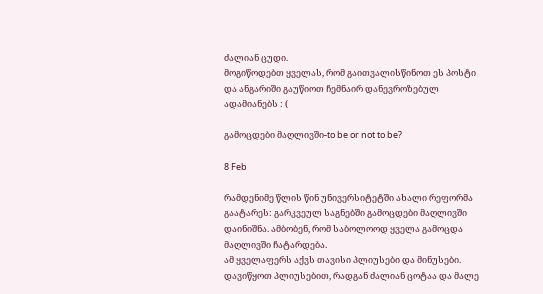ძალიან ცუდი.
მოგიწოდებთ ყველას, რომ გაითვალისწინოთ ეს პოსტი და ანგარიში გაუწიოთ ჩემნაირ დანევროზებულ ადამიანებს : (

გამოცდები მაღლივში-to be or not to be?

8 Feb

რამდენიმე წლის წინ უნივერსიტეტში ახალი რეფორმა გაატარეს: გარკვეულ საგნებში გამოცდები მაღლივში დაინიშნა. ამბობენ, რომ საბოლოოდ ყველა გამოცდა მაღლივში ჩატარდება.
ამ ყველაფერს აქვს თავისი პლიუსები და მინუსები. დავიწყოთ პლიუსებით, რადგან ძალიან ცოტაა და მალე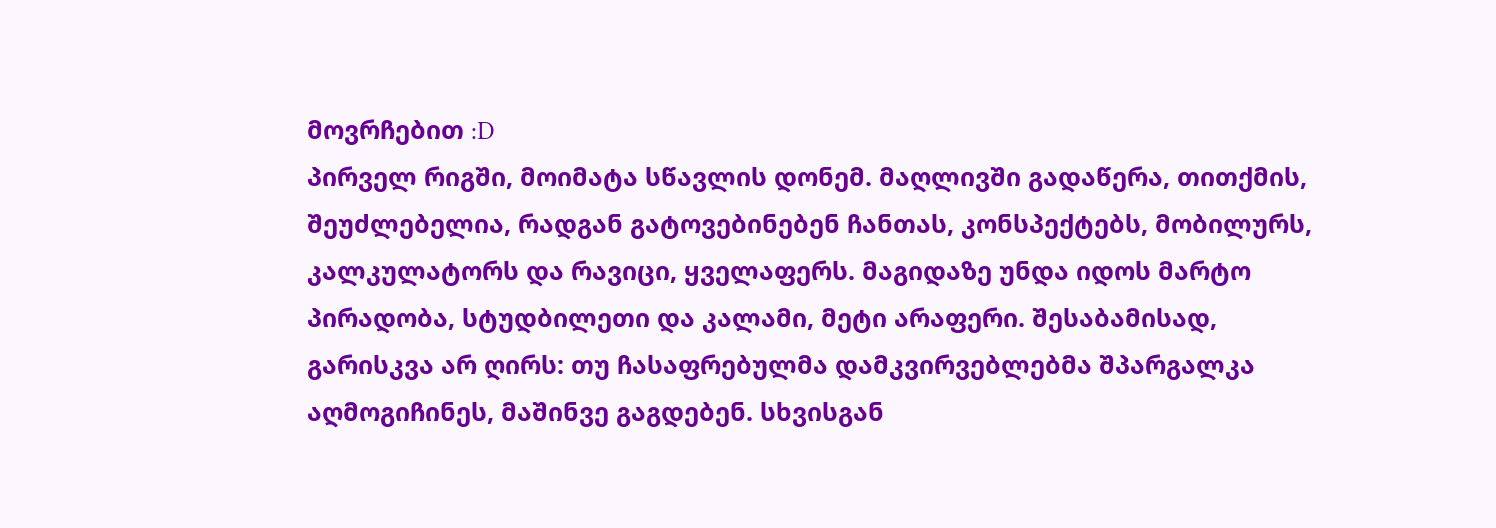მოვრჩებით :D
პირველ რიგში, მოიმატა სწავლის დონემ. მაღლივში გადაწერა, თითქმის, შეუძლებელია, რადგან გატოვებინებენ ჩანთას, კონსპექტებს, მობილურს, კალკულატორს და რავიცი, ყველაფერს. მაგიდაზე უნდა იდოს მარტო პირადობა, სტუდბილეთი და კალამი, მეტი არაფერი. შესაბამისად, გარისკვა არ ღირს: თუ ჩასაფრებულმა დამკვირვებლებმა შპარგალკა აღმოგიჩინეს, მაშინვე გაგდებენ. სხვისგან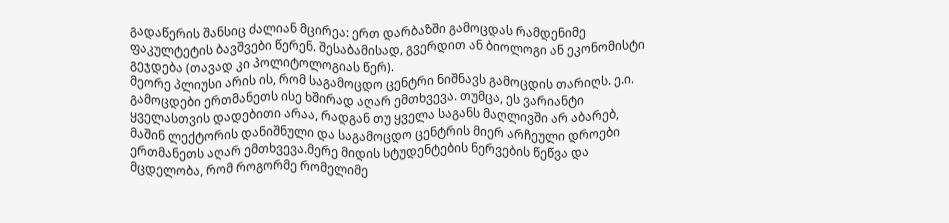გადაწერის შანსიც ძალიან მცირეა: ერთ დარბაზში გამოცდას რამდენიმე ფაკულტეტის ბავშვები წერენ. შესაბამისად, გვერდით ან ბიოლოგი ან ეკონომისტი გეჯდება (თავად კი პოლიტოლოგიას წერ).
მეორე პლიუსი არის ის, რომ საგამოცდო ცენტრი ნიშნავს გამოცდის თარიღს. ე.ი. გამოცდები ერთმანეთს ისე ხშირად აღარ ემთხვევა. თუმცა, ეს ვარიანტი ყველასთვის დადებითი არაა, რადგან თუ ყველა საგანს მაღლივში არ აბარებ, მაშინ ლექტორის დანიშნული და საგამოცდო ცენტრის მიერ არჩეული დროები ერთმანეთს აღარ ემთხვევა.მერე მიდის სტუდენტების ნერვების წეწვა და მცდელობა, რომ როგორმე რომელიმე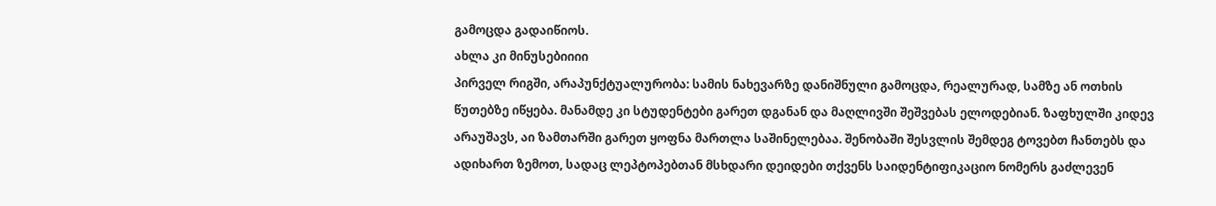გამოცდა გადაიწიოს.
ახლა კი მინუსებიიიი
პირველ რიგში, არაპუნქტუალურობა: სამის ნახევარზე დანიშნული გამოცდა, რეალურად, სამზე ან ოთხის წუთებზე იწყება. მანამდე კი სტუდენტები გარეთ დგანან და მაღლივში შეშვებას ელოდებიან. ზაფხულში კიდევ არაუშავს, აი ზამთარში გარეთ ყოფნა მართლა საშინელებაა. შენობაში შესვლის შემდეგ ტოვებთ ჩანთებს და ადიხართ ზემოთ, სადაც ლეპტოპებთან მსხდარი დეიდები თქვენს საიდენტიფიკაციო ნომერს გაძლევენ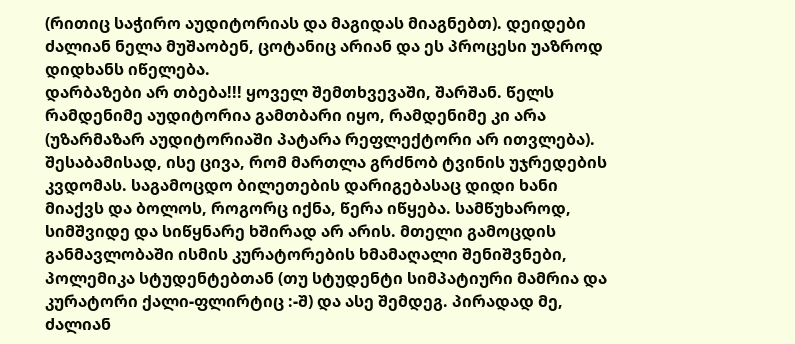(რითიც საჭირო აუდიტორიას და მაგიდას მიაგნებთ). დეიდები ძალიან ნელა მუშაობენ, ცოტანიც არიან და ეს პროცესი უაზროდ დიდხანს იწელება.
დარბაზები არ თბება!!! ყოველ შემთხვევაში, შარშან. წელს რამდენიმე აუდიტორია გამთბარი იყო, რამდენიმე კი არა (უზარმაზარ აუდიტორიაში პატარა რეფლექტორი არ ითვლება). შესაბამისად, ისე ცივა, რომ მართლა გრძნობ ტვინის უჯრედების კვდომას. საგამოცდო ბილეთების დარიგებასაც დიდი ხანი მიაქვს და ბოლოს, როგორც იქნა, წერა იწყება. სამწუხაროდ, სიმშვიდე და სიწყნარე ხშირად არ არის. მთელი გამოცდის განმავლობაში ისმის კურატორების ხმამაღალი შენიშვნები, პოლემიკა სტუდენტებთან (თუ სტუდენტი სიმპატიური მამრია და კურატორი ქალი-ფლირტიც :-შ) და ასე შემდეგ. პირადად მე, ძალიან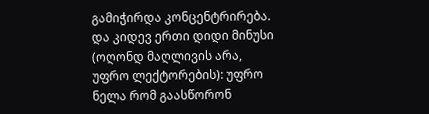გამიჭირდა კონცენტრირება.
და კიდევ ერთი დიდი მინუსი (ოღონდ მაღლივის არა, უფრო ლექტორების): უფრო ნელა რომ გაასწორონ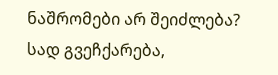ნაშრომები არ შეიძლება? სად გვეჩქარება,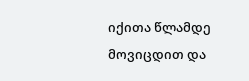იქითა წლამდე მოვიცდით და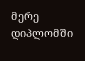მერე დიპლომში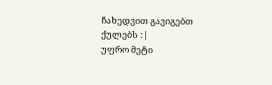ჩახედვით გავიგებთ ქულებს :|
უფრო მეტი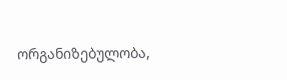ორგანიზებულობა,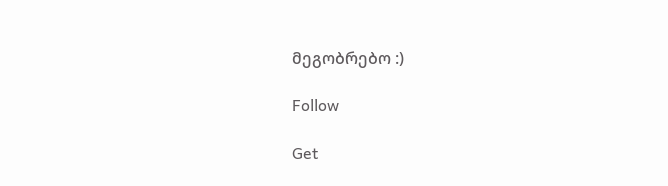მეგობრებო :)

Follow

Get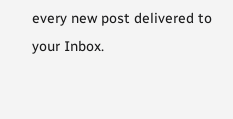every new post delivered to your Inbox.